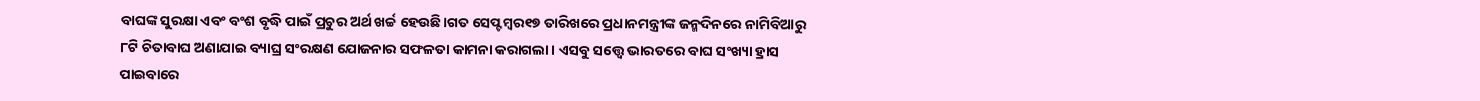ବାଘଙ୍କ ସୁରକ୍ଷା ଏବଂ ବଂଶ ବୃଦ୍ଧି ପାଇଁ ପ୍ରଚୁର ଅର୍ଥ ଖର୍ଚ୍ଚ ହେଉଛି।ଗତ ସେପ୍ଟମ୍ବର୧୭ ତାରିଖରେ ପ୍ରଧାନମନ୍ତ୍ରୀଙ୍କ ଜନ୍ମଦିନରେ ନାମିବିଆରୁ ୮ଟି ଚିତାବାଘ ଅଣାଯାଇ ବ୍ୟାଘ୍ର ସଂରକ୍ଷଣ ଯୋଜନାର ସଫଳତା କାମନା କରାଗଲା। ଏସବୁ ସତ୍ତ୍ୱେ ଭାରତରେ ବାଘ ସଂଖ୍ୟା ହ୍ରାସ ପାଇବାରେ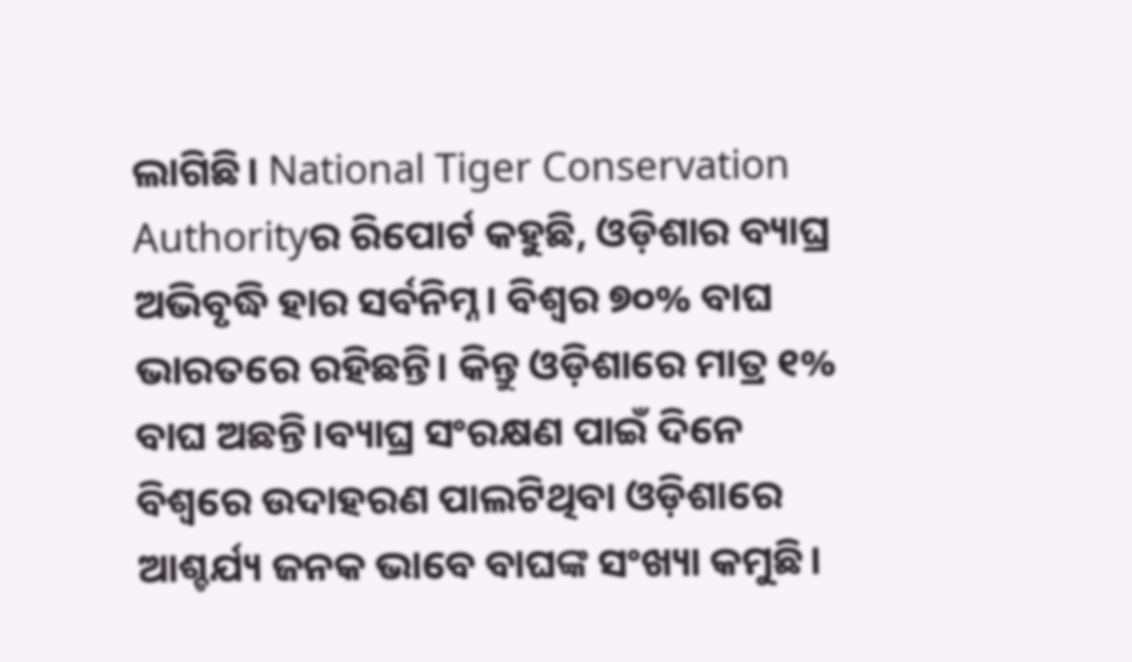ଲାଗିଛି। National Tiger Conservation Authorityର ରିପୋର୍ଟ କହୁଛି, ଓଡ଼ିଶାର ବ୍ୟାଘ୍ର ଅଭିବୃଦ୍ଧି ହାର ସର୍ବନିମ୍ନ। ବିଶ୍ୱର ୭୦% ବାଘ ଭାରତରେ ରହିଛନ୍ତି। କିନ୍ତୁ ଓଡ଼ିଶାରେ ମାତ୍ର ୧% ବାଘ ଅଛନ୍ତି।ବ୍ୟାଘ୍ର ସଂରକ୍ଷଣ ପାଇଁ ଦିନେ ବିଶ୍ୱରେ ଉଦାହରଣ ପାଲଟିଥିବା ଓଡ଼ିଶାରେ ଆଶ୍ଚର୍ଯ୍ୟ ଜନକ ଭାବେ ବାଘଙ୍କ ସଂଖ୍ୟା କମୁଛି।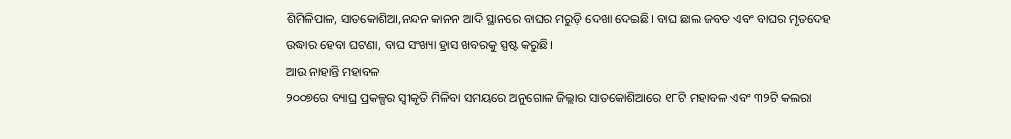ଶିମିଳିପାଳ, ସାତକୋଶିଆ,ନନ୍ଦନ କାନନ ଆଦି ସ୍ଥାନରେ ବାଘର ମରୁଡ଼ି ଦେଖା ଦେଇଛି। ବାଘ ଛାଲ ଜବତ ଏବଂ ବାଘର ମୃତଦେହ ଉଦ୍ଧାର ହେବା ଘଟଣା, ବାଘ ସଂଖ୍ୟା ହ୍ରାସ ଖବରକୁ ସ୍ପଷ୍ଟ କରୁଛି।
ଆଉ ନାହାନ୍ତି ମହାବଳ
୨୦୦୭ରେ ବ୍ୟାଘ୍ର ପ୍ରକଳ୍ପର ସ୍ୱୀକୃତି ମିଳିବା ସମୟରେ ଅନୁଗୋଳ ଜିଲ୍ଲାର ସାତକୋଶିଆରେ ୧୮ଟି ମହାବଳ ଏବଂ ୩୨ଟି କଲରା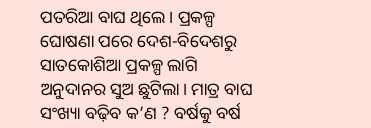ପତରିଆ ବାଘ ଥିଲେ। ପ୍ରକଳ୍ପ ଘୋଷଣା ପରେ ଦେଶ-ବିଦେଶରୁ ସାତକୋଶିଆ ପ୍ରକଳ୍ପ ଲାଗି ଅନୁଦାନର ସୁଅ ଛୁଟିଲା। ମାତ୍ର ବାଘ ସଂଖ୍ୟା ବଢ଼ିବ କ’ଣ ? ବର୍ଷକୁ ବର୍ଷ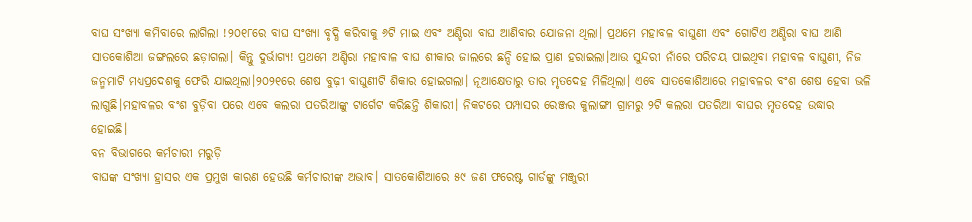ବାଘ ସଂଖ୍ୟା କମିବାରେ ଲାଗିଲା !୨୦୧୮ରେ ବାଘ ସଂଖ୍ୟା ବୃଦ୍ଧି କରିବାକୁ ୬ଟି ମାଇ ଏବଂ ଅଣ୍ଡିରା ବାଘ ଆଣିବାର ଯୋଜନା ଥିଲା। ପ୍ରଥମେ ମହାବଳ ବାଘୁଣୀ ଏବଂ ଗୋଟିଏ ଅଣ୍ଡିରା ବାଘ ଆଣି ସାତକୋଶିଆ ଜଙ୍ଗଲରେ ଛଡ଼ାଗଲା। କିନ୍ତୁ ଦୁର୍ଭାଗ୍ୟ! ପ୍ରଥମେ ଅଣ୍ଡିରା ମହାବାଳ ବାଘ ଶୀକାର ଜାଲରେ ଛନ୍ଦି ହୋଇ ପ୍ରାଣ ହରାଇଲା।ଆଉ ସୁନ୍ଦରୀ ନାଁରେ ପରିଚୟ ପାଇଥିବା ମହାବଳ ବାଘୁଣୀ, ନିଜ ଜନ୍ମମାଟି ମଧ୍ୟପ୍ରଦେଶକୁ ଫେରି ଯାଇଥିଲା।୨୦୨୧ରେ ଶେଷ ବୁଢ଼ୀ ବାଘୁଣୀଟି ଶିକାର ହୋଇଗଲା। ନୂଆକ୍ଷେତାରୁ ତାର ମୃତଦେହ ମିଳିଥିଲା। ଏବେ ସାତକୋଶିଆରେ ମହାବଳର ବଂଶ ଶେଷ ହେବା ଭଳି ଲାଗୁଛି।ମହାବଳର ବଂଶ ବୁଡ଼ିବା ପରେ ଏବେ କଲରା ପତରିଆଙ୍କୁ ଟାର୍ଗେଟ କରିଛନ୍ତି ଶିକାରୀ। ନିକଟରେ ପମ୍ପାସର ରେଞ୍ଜର କୁଲାଙ୍ଗୀ ଗ୍ରାମରୁ ୨ଟି କଲରା ପତରିଆ ବାଘର ମୃତଦେହ ଉଦ୍ଧାର ହୋଇଛି।
ବନ ବିଭାଗରେ କର୍ମଚାରୀ ମରୁଡ଼ି
ବାଘଙ୍କ ସଂଖ୍ୟା ହ୍ରାସର ଏକ ପ୍ରମୁଖ କାରଣ ହେଉଛି କର୍ମଚାରୀଙ୍କ ଅଭାବ। ସାତକୋଶିଆରେ ୫୯ ଜଣ ଫରେଷ୍ଟ ଗାର୍ଡଙ୍କୁ ମଞ୍ଜୁରୀ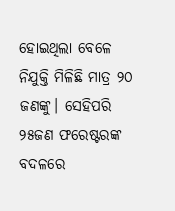ହୋଇଥିଲା ବେଳେ ନିଯୁକ୍ତି ମିଳିଛି ମାତ୍ର ୨୦ ଜଣଙ୍କୁ। ସେହିପରି ୨୫ଜଣ ଫରେଷ୍ଟରଙ୍କ ବଦଳରେ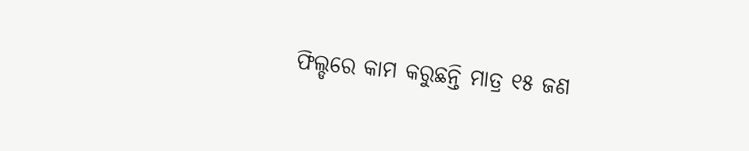ଫିଲ୍ଡରେ କାମ କରୁଛନ୍ତି ମାତ୍ର ୧୫ ଜଣ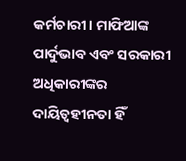କର୍ମଚାରୀ। ମାଫିଆଙ୍କ ପାର୍ଦୁଭାବ ଏବଂ ସରକାରୀ ଅଧିକାରୀଙ୍କର ଦାୟିତ୍ୱହୀନତା ହିଁ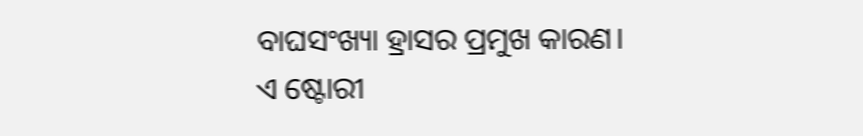ବାଘସଂଖ୍ୟା ହ୍ରାସର ପ୍ରମୁଖ କାରଣ।
ଏ ଷ୍ଟୋରୀ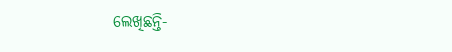ଲେଖିଛନ୍ତି-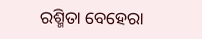ରଶ୍ମିତା ବେହେରା